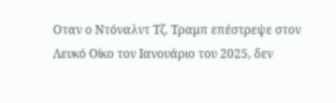Οταν ο Ντόναλντ Τζ. Τραμπ επέστρεψε στον Λευκό Οίκο τον Ιανουάριο του 2025, δεν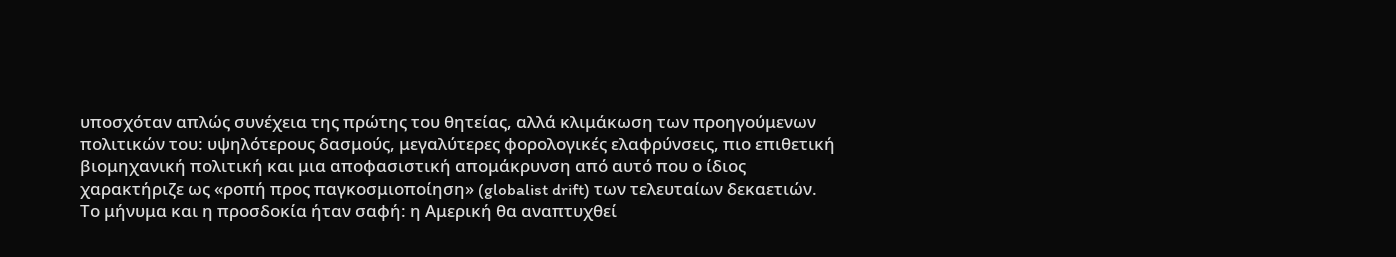υποσχόταν απλώς συνέχεια της πρώτης του θητείας, αλλά κλιμάκωση των προηγούμενων πολιτικών του: υψηλότερους δασμούς, μεγαλύτερες φορολογικές ελαφρύνσεις, πιο επιθετική βιομηχανική πολιτική και μια αποφασιστική απομάκρυνση από αυτό που ο ίδιος χαρακτήριζε ως «ροπή προς παγκοσμιοποίηση» (globalist drift) των τελευταίων δεκαετιών. Το μήνυμα και η προσδοκία ήταν σαφή: η Αμερική θα αναπτυχθεί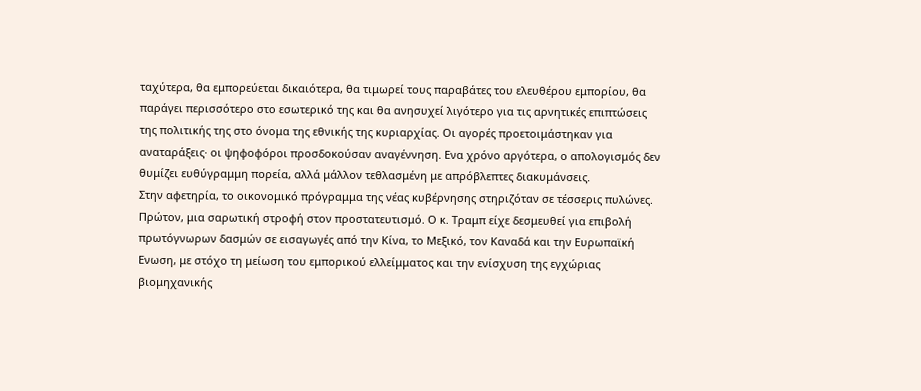ταχύτερα, θα εμπορεύεται δικαιότερα, θα τιμωρεί τους παραβάτες του ελευθέρου εμπορίου, θα παράγει περισσότερο στο εσωτερικό της και θα ανησυχεί λιγότερο για τις αρνητικές επιπτώσεις της πολιτικής της στο όνομα της εθνικής της κυριαρχίας. Οι αγορές προετοιμάστηκαν για αναταράξεις· οι ψηφοφόροι προσδοκούσαν αναγέννηση. Ενα χρόνο αργότερα, ο απολογισμός δεν θυμίζει ευθύγραμμη πορεία, αλλά μάλλον τεθλασμένη με απρόβλεπτες διακυμάνσεις.
Στην αφετηρία, το οικονομικό πρόγραμμα της νέας κυβέρνησης στηριζόταν σε τέσσερις πυλώνες. Πρώτον, μια σαρωτική στροφή στον προστατευτισμό. Ο κ. Τραμπ είχε δεσμευθεί για επιβολή πρωτόγνωρων δασμών σε εισαγωγές από την Κίνα, το Μεξικό, τον Καναδά και την Ευρωπαϊκή Ενωση, με στόχο τη μείωση του εμπορικού ελλείμματος και την ενίσχυση της εγχώριας βιομηχανικής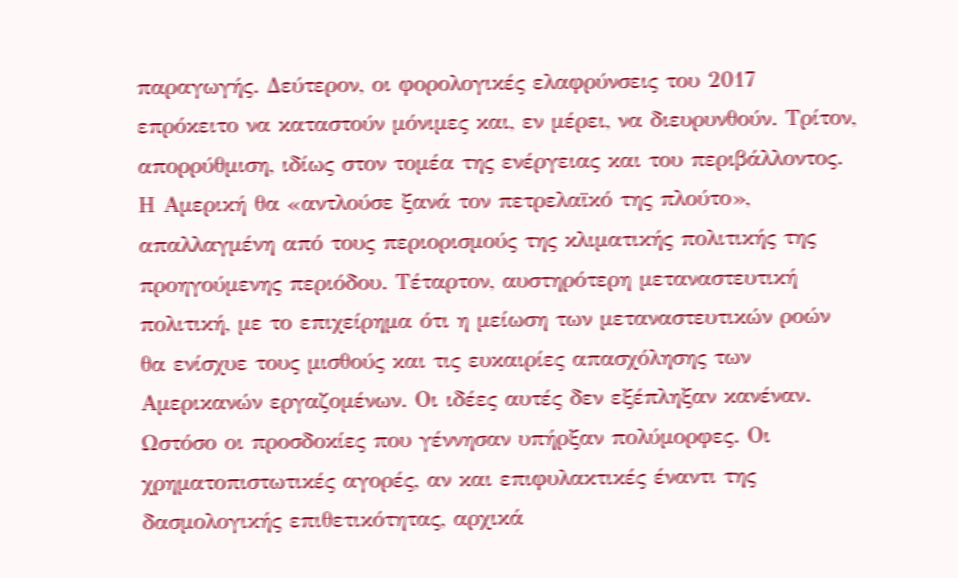παραγωγής. Δεύτερον, οι φορολογικές ελαφρύνσεις του 2017 επρόκειτο να καταστούν μόνιμες και, εν μέρει, να διευρυνθούν. Τρίτον, απορρύθμιση, ιδίως στον τομέα της ενέργειας και του περιβάλλοντος. Η Αμερική θα «αντλούσε ξανά τον πετρελαϊκό της πλούτο», απαλλαγμένη από τους περιορισμούς της κλιματικής πολιτικής της προηγούμενης περιόδου. Τέταρτον, αυστηρότερη μεταναστευτική πολιτική, με το επιχείρημα ότι η μείωση των μεταναστευτικών ροών θα ενίσχυε τους μισθούς και τις ευκαιρίες απασχόλησης των Αμερικανών εργαζομένων. Οι ιδέες αυτές δεν εξέπληξαν κανέναν. Ωστόσο οι προσδοκίες που γέννησαν υπήρξαν πολύμορφες. Οι χρηματοπιστωτικές αγορές, αν και επιφυλακτικές έναντι της δασμολογικής επιθετικότητας, αρχικά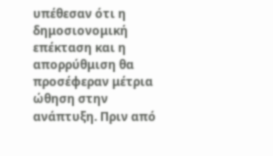υπέθεσαν ότι η δημοσιονομική επέκταση και η απορρύθμιση θα προσέφεραν μέτρια ώθηση στην ανάπτυξη. Πριν από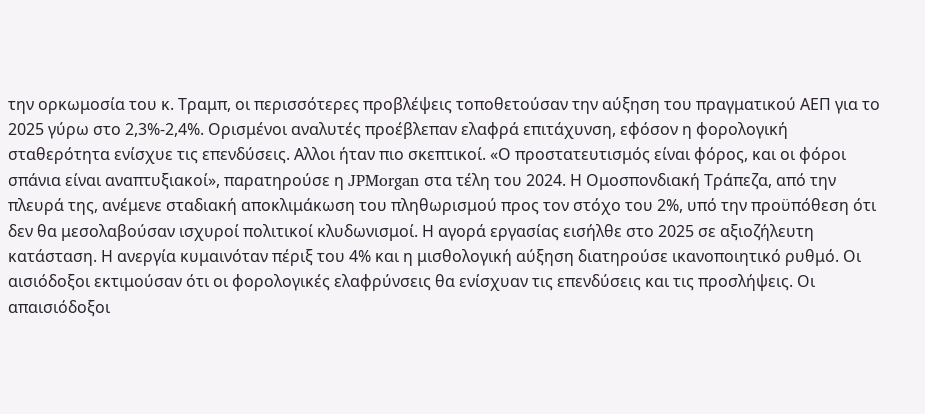την ορκωμοσία του κ. Τραμπ, οι περισσότερες προβλέψεις τοποθετούσαν την αύξηση του πραγματικού ΑΕΠ για το 2025 γύρω στο 2,3%-2,4%. Ορισμένοι αναλυτές προέβλεπαν ελαφρά επιτάχυνση, εφόσον η φορολογική σταθερότητα ενίσχυε τις επενδύσεις. Αλλοι ήταν πιο σκεπτικοί. «Ο προστατευτισμός είναι φόρος, και οι φόροι σπάνια είναι αναπτυξιακοί», παρατηρούσε η JPMorgan στα τέλη του 2024. Η Ομοσπονδιακή Τράπεζα, από την πλευρά της, ανέμενε σταδιακή αποκλιμάκωση του πληθωρισμού προς τον στόχο του 2%, υπό την προϋπόθεση ότι δεν θα μεσολαβούσαν ισχυροί πολιτικοί κλυδωνισμοί. Η αγορά εργασίας εισήλθε στο 2025 σε αξιοζήλευτη κατάσταση. Η ανεργία κυμαινόταν πέριξ του 4% και η μισθολογική αύξηση διατηρούσε ικανοποιητικό ρυθμό. Οι αισιόδοξοι εκτιμούσαν ότι οι φορολογικές ελαφρύνσεις θα ενίσχυαν τις επενδύσεις και τις προσλήψεις. Οι απαισιόδοξοι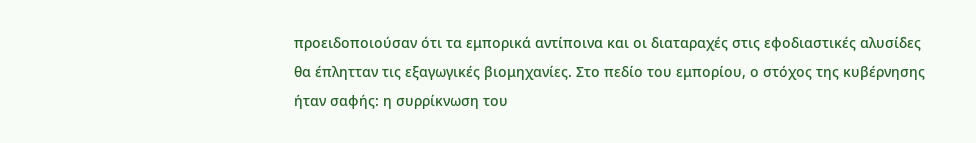προειδοποιούσαν ότι τα εμπορικά αντίποινα και οι διαταραχές στις εφοδιαστικές αλυσίδες θα έπλητταν τις εξαγωγικές βιομηχανίες. Στο πεδίο του εμπορίου, ο στόχος της κυβέρνησης ήταν σαφής: η συρρίκνωση του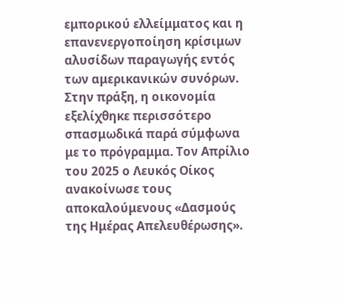εμπορικού ελλείμματος και η επανενεργοποίηση κρίσιμων αλυσίδων παραγωγής εντός των αμερικανικών συνόρων.
Στην πράξη, η οικονομία εξελίχθηκε περισσότερο σπασμωδικά παρά σύμφωνα με το πρόγραμμα. Τον Απρίλιο του 2025 ο Λευκός Οίκος ανακοίνωσε τους αποκαλούμενους «Δασμούς της Ημέρας Απελευθέρωσης».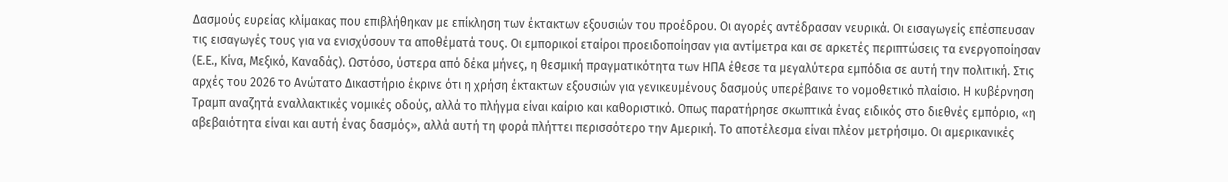Δασμούς ευρείας κλίμακας που επιβλήθηκαν με επίκληση των έκτακτων εξουσιών του προέδρου. Οι αγορές αντέδρασαν νευρικά. Οι εισαγωγείς επέσπευσαν τις εισαγωγές τους για να ενισχύσουν τα αποθέματά τους. Οι εμπορικοί εταίροι προειδοποίησαν για αντίμετρα και σε αρκετές περιπτώσεις τα ενεργοποίησαν (Ε.Ε., Κίνα, Μεξικό, Καναδάς). Ωστόσο, ύστερα από δέκα μήνες, η θεσμική πραγματικότητα των ΗΠΑ έθεσε τα μεγαλύτερα εμπόδια σε αυτή την πολιτική. Στις αρχές του 2026 το Ανώτατο Δικαστήριο έκρινε ότι η χρήση έκτακτων εξουσιών για γενικευμένους δασμούς υπερέβαινε το νομοθετικό πλαίσιο. Η κυβέρνηση Τραμπ αναζητά εναλλακτικές νομικές οδούς, αλλά το πλήγμα είναι καίριο και καθοριστικό. Οπως παρατήρησε σκωπτικά ένας ειδικός στο διεθνές εμπόριο, «η αβεβαιότητα είναι και αυτή ένας δασμός», αλλά αυτή τη φορά πλήττει περισσότερο την Αμερική. Το αποτέλεσμα είναι πλέον μετρήσιμο. Οι αμερικανικές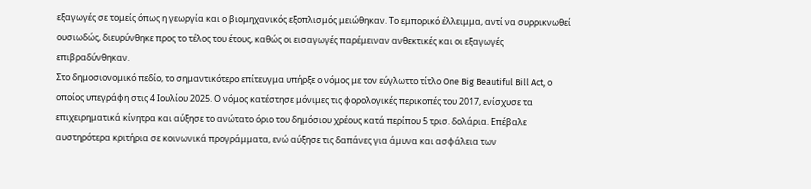εξαγωγές σε τομείς όπως η γεωργία και ο βιομηχανικός εξοπλισμός μειώθηκαν. Το εμπορικό έλλειμμα, αντί να συρρικνωθεί ουσιωδώς, διευρύνθηκε προς το τέλος του έτους, καθώς οι εισαγωγές παρέμειναν ανθεκτικές και οι εξαγωγές επιβραδύνθηκαν.
Στο δημοσιονομικό πεδίο, το σημαντικότερο επίτευγμα υπήρξε ο νόμος με τον εύγλωττο τίτλο One Big Beautiful Bill Act, ο οποίος υπεγράφη στις 4 Ιουλίου 2025. Ο νόμος κατέστησε μόνιμες τις φορολογικές περικοπές του 2017, ενίσχυσε τα επιχειρηματικά κίνητρα και αύξησε το ανώτατο όριο του δημόσιου χρέους κατά περίπου 5 τρισ. δολάρια. Επέβαλε αυστηρότερα κριτήρια σε κοινωνικά προγράμματα, ενώ αύξησε τις δαπάνες για άμυνα και ασφάλεια των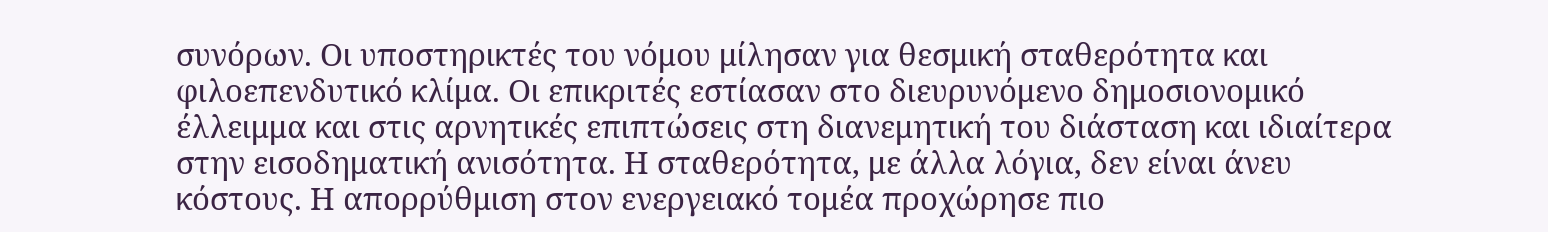συνόρων. Οι υποστηρικτές του νόμου μίλησαν για θεσμική σταθερότητα και φιλοεπενδυτικό κλίμα. Οι επικριτές εστίασαν στο διευρυνόμενο δημοσιονομικό έλλειμμα και στις αρνητικές επιπτώσεις στη διανεμητική του διάσταση και ιδιαίτερα στην εισοδηματική ανισότητα. Η σταθερότητα, με άλλα λόγια, δεν είναι άνευ κόστους. Η απορρύθμιση στον ενεργειακό τομέα προχώρησε πιο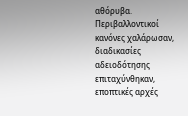αθόρυβα. Περιβαλλοντικοί κανόνες χαλάρωσαν, διαδικασίες αδειοδότησης επιταχύνθηκαν, εποπτικές αρχές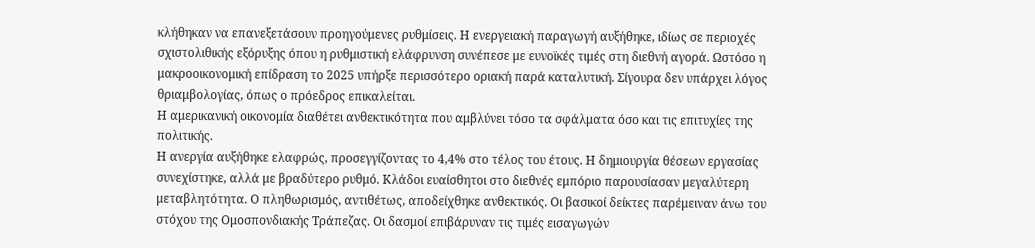κλήθηκαν να επανεξετάσουν προηγούμενες ρυθμίσεις. Η ενεργειακή παραγωγή αυξήθηκε, ιδίως σε περιοχές σχιστολιθικής εξόρυξης όπου η ρυθμιστική ελάφρυνση συνέπεσε με ευνοϊκές τιμές στη διεθνή αγορά. Ωστόσο η μακροοικονομική επίδραση το 2025 υπήρξε περισσότερο οριακή παρά καταλυτική. Σίγουρα δεν υπάρχει λόγος θριαμβολογίας, όπως ο πρόεδρος επικαλείται.
Η αμερικανική οικονομία διαθέτει ανθεκτικότητα που αμβλύνει τόσο τα σφάλματα όσο και τις επιτυχίες της πολιτικής.
Η ανεργία αυξήθηκε ελαφρώς, προσεγγίζοντας το 4,4% στο τέλος του έτους. Η δημιουργία θέσεων εργασίας συνεχίστηκε, αλλά με βραδύτερο ρυθμό. Κλάδοι ευαίσθητοι στο διεθνές εμπόριο παρουσίασαν μεγαλύτερη μεταβλητότητα. Ο πληθωρισμός, αντιθέτως, αποδείχθηκε ανθεκτικός. Οι βασικοί δείκτες παρέμειναν άνω του στόχου της Ομοσπονδιακής Τράπεζας. Οι δασμοί επιβάρυναν τις τιμές εισαγωγών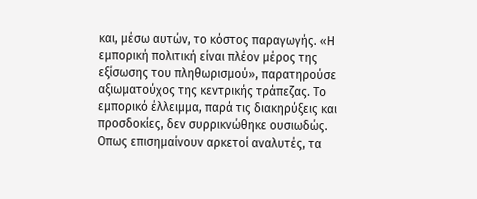και, μέσω αυτών, το κόστος παραγωγής. «Η εμπορική πολιτική είναι πλέον μέρος της εξίσωσης του πληθωρισμού», παρατηρούσε αξιωματούχος της κεντρικής τράπεζας. Το εμπορικό έλλειμμα, παρά τις διακηρύξεις και προσδοκίες, δεν συρρικνώθηκε ουσιωδώς. Οπως επισημαίνουν αρκετοί αναλυτές, τα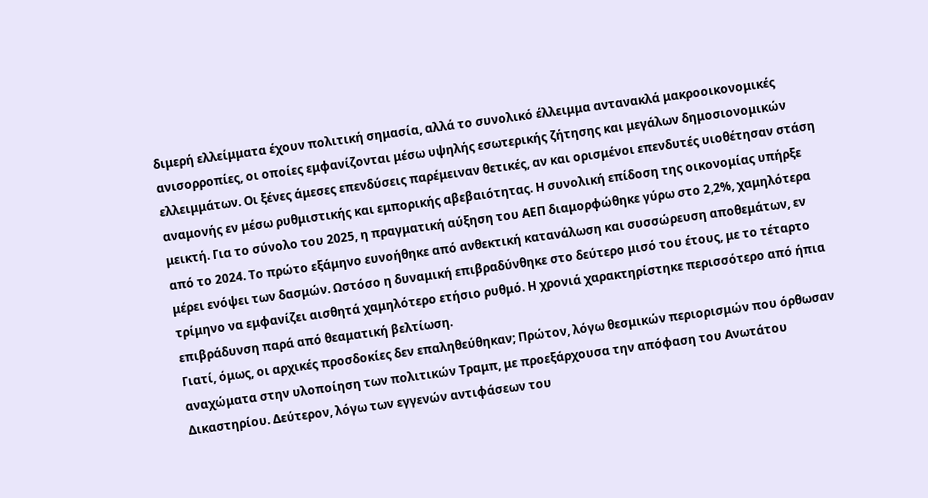διμερή ελλείμματα έχουν πολιτική σημασία, αλλά το συνολικό έλλειμμα αντανακλά μακροοικονομικές ανισορροπίες, οι οποίες εμφανίζονται μέσω υψηλής εσωτερικής ζήτησης και μεγάλων δημοσιονομικών ελλειμμάτων. Οι ξένες άμεσες επενδύσεις παρέμειναν θετικές, αν και ορισμένοι επενδυτές υιοθέτησαν στάση αναμονής εν μέσω ρυθμιστικής και εμπορικής αβεβαιότητας. Η συνολική επίδοση της οικονομίας υπήρξε μεικτή. Για το σύνολο του 2025, η πραγματική αύξηση του ΑΕΠ διαμορφώθηκε γύρω στο 2,2%, χαμηλότερα από το 2024. Το πρώτο εξάμηνο ευνοήθηκε από ανθεκτική κατανάλωση και συσσώρευση αποθεμάτων, εν μέρει ενόψει των δασμών. Ωστόσο η δυναμική επιβραδύνθηκε στο δεύτερο μισό του έτους, με το τέταρτο τρίμηνο να εμφανίζει αισθητά χαμηλότερο ετήσιο ρυθμό. Η χρονιά χαρακτηρίστηκε περισσότερο από ήπια επιβράδυνση παρά από θεαματική βελτίωση.
Γιατί, όμως, οι αρχικές προσδοκίες δεν επαληθεύθηκαν; Πρώτον, λόγω θεσμικών περιορισμών που όρθωσαν αναχώματα στην υλοποίηση των πολιτικών Τραμπ, με προεξάρχουσα την απόφαση του Ανωτάτου Δικαστηρίου. Δεύτερον, λόγω των εγγενών αντιφάσεων του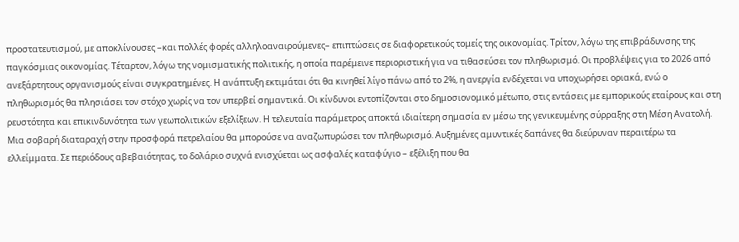προστατευτισμού, με αποκλίνουσες –και πολλές φορές αλληλοαναιρούμενες– επιπτώσεις σε διαφορετικούς τομείς της οικονομίας. Τρίτον, λόγω της επιβράδυνσης της παγκόσμιας οικονομίας. Τέταρτον, λόγω της νομισματικής πολιτικής, η οποία παρέμεινε περιοριστική για να τιθασεύσει τον πληθωρισμό. Οι προβλέψεις για το 2026 από ανεξάρτητους οργανισμούς είναι συγκρατημένες. Η ανάπτυξη εκτιμάται ότι θα κινηθεί λίγο πάνω από το 2%, η ανεργία ενδέχεται να υποχωρήσει οριακά, ενώ ο πληθωρισμός θα πλησιάσει τον στόχο χωρίς να τον υπερβεί σημαντικά. Οι κίνδυνοι εντοπίζονται στο δημοσιονομικό μέτωπο, στις εντάσεις με εμπορικούς εταίρους και στη ρευστότητα και επικινδυνότητα των γεωπολιτικών εξελίξεων. Η τελευταία παράμετρος αποκτά ιδιαίτερη σημασία εν μέσω της γενικευμένης σύρραξης στη Μέση Ανατολή. Μια σοβαρή διαταραχή στην προσφορά πετρελαίου θα μπορούσε να αναζωπυρώσει τον πληθωρισμό. Αυξημένες αμυντικές δαπάνες θα διεύρυναν περαιτέρω τα ελλείμματα. Σε περιόδους αβεβαιότητας, το δολάριο συχνά ενισχύεται ως ασφαλές καταφύγιο – εξέλιξη που θα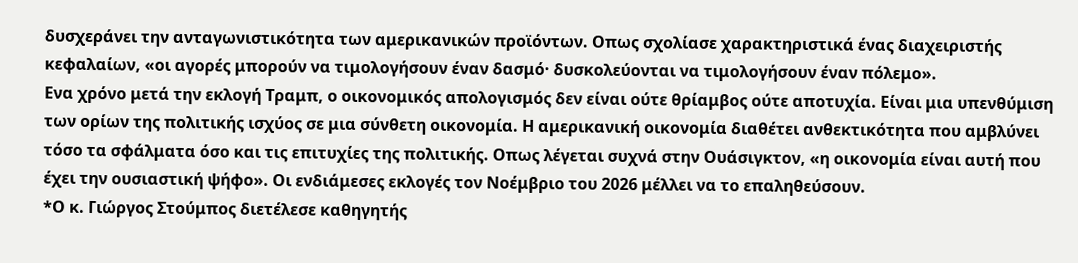δυσχεράνει την ανταγωνιστικότητα των αμερικανικών προϊόντων. Οπως σχολίασε χαρακτηριστικά ένας διαχειριστής κεφαλαίων, «οι αγορές μπορούν να τιμολογήσουν έναν δασμό· δυσκολεύονται να τιμολογήσουν έναν πόλεμο».
Ενα χρόνο μετά την εκλογή Τραμπ, ο οικονομικός απολογισμός δεν είναι ούτε θρίαμβος ούτε αποτυχία. Είναι μια υπενθύμιση των ορίων της πολιτικής ισχύος σε μια σύνθετη οικονομία. Η αμερικανική οικονομία διαθέτει ανθεκτικότητα που αμβλύνει τόσο τα σφάλματα όσο και τις επιτυχίες της πολιτικής. Οπως λέγεται συχνά στην Ουάσιγκτον, «η οικονομία είναι αυτή που έχει την ουσιαστική ψήφο». Οι ενδιάμεσες εκλογές τον Νοέμβριο του 2026 μέλλει να το επαληθεύσουν.
*Ο κ. Γιώργος Στούμπος διετέλεσε καθηγητής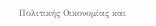Πολιτικής Οικονομίας και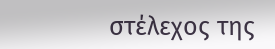στέλεχος της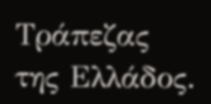Τράπεζας της Ελλάδος.